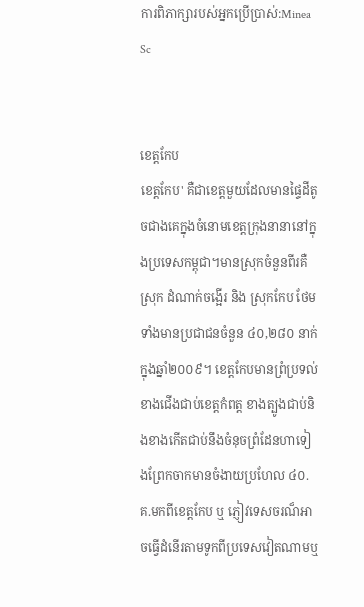ការពិភាក្សារបស់អ្នកប្រើប្រាស់:Minea Sc


ខេត្តកែប
ខេត្តកែប' គឺជាខេត្តមួយដែលមានផ្ទៃដីតូចជាងគេក្នុងចំនោមខេត្តក្រុងនានានៅក្នុងប្រទេសកម្ពុជា។មានស្រុកចំនួនពីរគឺស្រុក ដំណាក់ចង្អើរ និង ស្រុកកែប ថែមទាំងមានប្រជាជនចំនួន ៤០,២៨០ នាក់ក្នុងឆ្នាំ២០០៩។ ខេត្តកែបមានព្រំប្រទល់ខាងជើងជាប់ខេត្តកំពត្ត ខាងត្បូងជាប់និងខាងកើតជាប់នឹងចំនុចព្រំដែនហាទៀងព្រែកចាកមានចំងាយប្រហែល ៤០.គ.មកពីខេត្តកែប ឬ ភ្ញៀវទេសចរណ៏អាចធ្វើដំនើរតាមទូកពីប្រទេសវៀតណាមឬ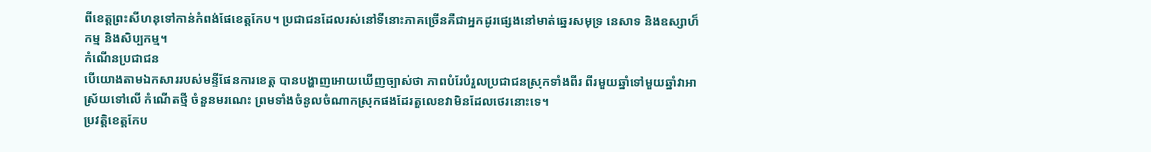ពីខេត្តព្រះសីហនុទៅកាន់កំពង់ផែខេត្តកែប។ ប្រជាជនដែលរស់នៅទីនោះភាគច្រើនគឺជាអ្នកដូរផ្សេងនៅមាត់ឆ្នេរសមុទ្រ នេសាទ និងឧស្សាហ៏កម្ម និងសិប្បកម្ម។
កំណើនប្រជាជន
បើយោងតាមឯកសាររបស់មន្ទីផែនការខេត្ត បានបង្ហាញអោយឃើញច្បាស់ថា ភាពបំរែបំរួលប្រជាជនស្រុកទាំងពីរ ពីរមួយឆ្នាំទៅមួយឆ្នាំវាអាស្រ័យទៅលើ កំណើតថ្មី ចំនួនមរណេះ ព្រមទាំងចំនូលចំណាកស្រុកផងដែរតួលេខវាមិនដែលថេរនោះទេ។
ប្រវត្តិខេត្តកែប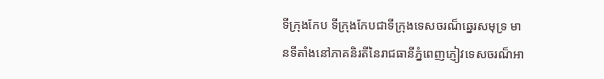ទីក្រុងកែប ទីក្រុងកែបជាទីក្រុងទេសចរណ៏ឆ្នេរសមុទ្រ មានទីតាំងនៅភាគនិរតីនៃរាជធានីភ្នំពេញភ្ញៀវទេសចរណ៏អា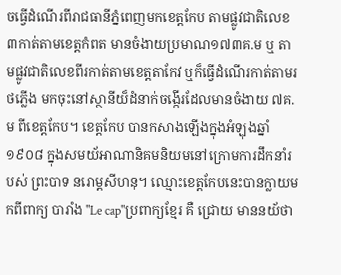ចធ្វើដំណើរពីរាជធានីភ្នំពេញមកខេត្តកែប តាមផ្លូវជាតិលេខ ៣កាត់តាមខេត្តកំពត មានចំងាយប្រមាណ១៧៣គ.ម ឬ តាមផ្លូវជាតិលេខពីរកាត់តាមខេត្តតាកែវ ឬក៏ធ្វើដំណើរកាត់តាមរថភ្លើង មកចុះនៅស្ថានីយ៏ដំនាក់ចង្កើរដែលមានចំងាយ ៧គ.ម ពីខេត្តកែប។ ខេត្តកែប បានកសាងឡើងក្នុងអំឡុងឆ្នាំ ១៩០៨ ក្នុងសមយ័អាណានិគមនិយមនៅក្រោមការដឹកនាំរបស់ ព្រះបាទ នរោម្តសីហនុ។ ឈ្មោះខេត្តកែបនេះបានក្លាយមកពីពាក្យ បារាំង "Le cap"ប្រពាក្យខ្មែរ គឺ ជ្រោយ មាននយ័ថា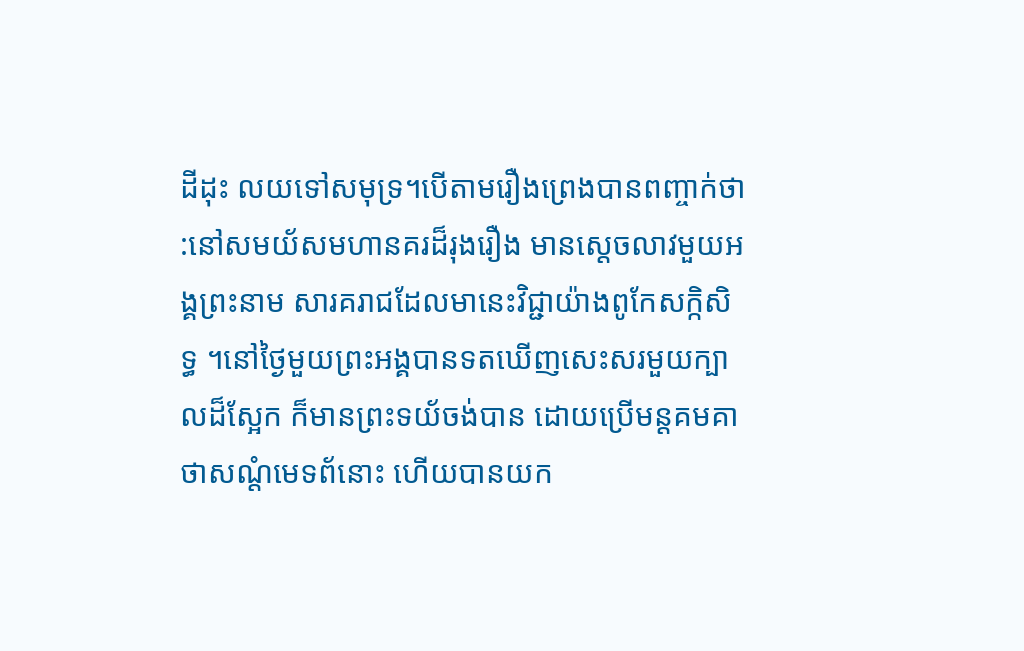ដីដុះ លយទៅសមុទ្រ។បើតាមរឿងព្រេងបានពញ្ចាក់ថា :នៅសមយ័សមហានគរដ៏រុងរឿង មានស្ដេចលាវមួយអង្គព្រះនាម សារគរាជដែលមានេះវិជ្ជាយ៉ាងពូកែសក្កិសិទ្ធ ។នៅថ្ងៃមួយព្រះអង្គបានទតឃើញសេះសរមួយក្បាលដ៏ស្អែក ក៏មានព្រះទយ័ចង់បាន ដោយប្រើមន្តគមគាថាសណ្តំមេទព័នោះ ហើយបានយក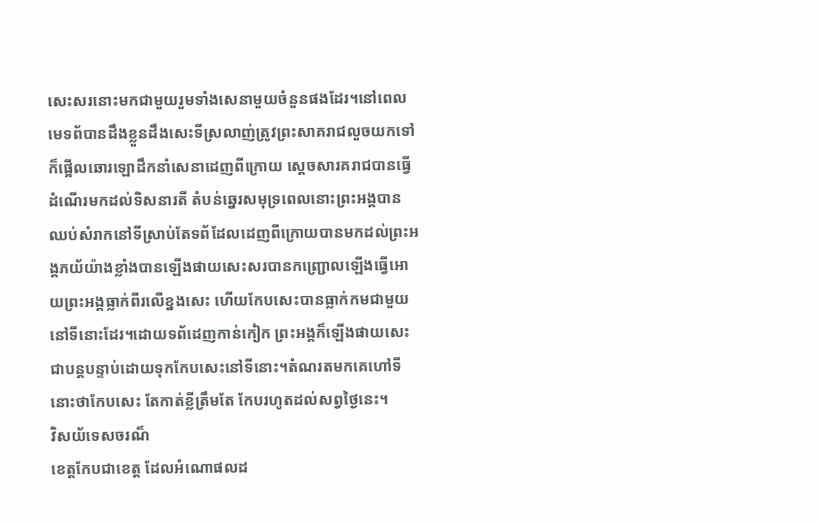សេះសរនោះមកជាមួយរួមទាំងសេនាមួយចំនួនផងដែរ។នៅពេលមេទព័បានដឹងខ្លួនដឹងសេះទីស្រលាញ់ត្រូវព្រះសាគរាជលួចយកទៅក៏ផ្អើលឆោរឡោដឹកនាំសេនាដេញពីក្រោយ ស្ដេចសារគរាជបានធ្វើដំណើរមកដល់ទិសនារតី តំបន់ឆ្នេរសមុទ្រពេលនោះព្រះអង្គបានឈប់សំរាកនៅទីស្រាប់តែទព័ដែលដេញពីក្រោយបានមកដល់ព្រះអង្គភយ័យ៉ាងខ្លាំងបានឡើងផាយសេះសរបានកញ្ជ្រោលឡើងធ្វើអោយព្រះអង្គធ្លាក់ពីរលើខ្នងសេះ ហើយកែបសេះបានធ្លាក់កមជាមួយនៅទីនោះដែរ។ដោយទព័ដេញកាន់កៀក ព្រះអង្គក៏ឡើងផាយសេះជាបន្តបន្ទាប់ដោយទុកកែបសេះនៅទីនោះ។តំណរតមកគេហៅទីនោះថាកែបសេះ តែកាត់ខ្លីត្រឹមតែ កែបរហូតដល់សព្វថ្ងៃនេះ។
វិសយ័ទេសចរណ៏
ខេត្តកែបជាខេត្ត ដែលអំណោផលដ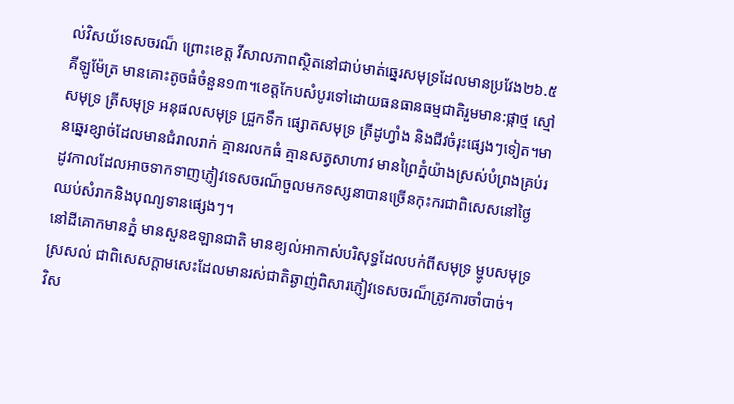ល់វិសយ័ទេសចរណ៏ ព្រោះខេត្ត វីសាលភាពស្ថិតនៅជាប់មាត់ឆ្នេរសមុទ្រដែលមានប្រវែង២៦.៥គីឡូម៉ែត្រ មានគោះតូចធំចំនួន១៣។ខេត្តកែបសំបូរទៅដោយធនធានធម្មជាតិរួមមាន:ផ្កាថ្ម ស្មៅសមុទ្រ ត្រីសមុទ្រ អនុផលសមុទ្រ ជ្រួកទឹក ផ្សោតសមុទ្រ ត្រីដូហ្វាំង និងជីវចំរុះផ្សេងៗទៀត។មានឆ្នេរខ្សាច់ដែលមានជំរាលរាក់ គ្មានរលកធំ គ្មានសត្វសាហាវ មានព្រៃភ្នំយ៉ាងស្រស់បំព្រងគ្រប់រដូវកាលដែលអាចទាកទាញភ្ញៀវទេសចរណ៏ចួលមកទស្សនាបានច្រើនកុះករជាពិសេសនៅថ្ងៃឈប់សំរាកនិងបុណ្យទានផ្សេងៗ។
នៅដីគោកមានភ្នំ មានសួនឧឡានជាតិ មានខ្យល់អាកាស់បរិសុទ្ធដែលបក់ពីសមុទ្រ ម្ហូបសមុទ្រស្រសល់ ជាពិសេសក្ដាមសេះដែលមានរស់ជាតិឆ្ងាញ់ពិសារភ្ញៀវទេសចរណ៏ត្រូវការចាំបាច់។
វិស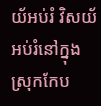យ័អប់រំ វិសយ័អប់រំនៅក្នុងស្រុកកែប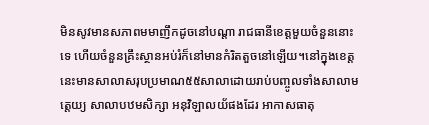មិនសូវមានសភាពមមាញឹកដូចនៅបណ្ដា រាជធានីខេត្តមួយចំនួននោះទេ ហើយចំនួនគ្រឹះស្ថានអប់រំក៏នៅមានកំរិតតួចនៅឡើយ។នៅក្នុងខេត្តនេះមានសាលាសរុបប្រមាណ៥៥សាលាដោយរាប់បញ្ចូលទាំងសាលាមត្តេយ្យ សាលាបឋមសិក្សា អនុវិឡាលយ័ផងដែរ អាកាសធាតុ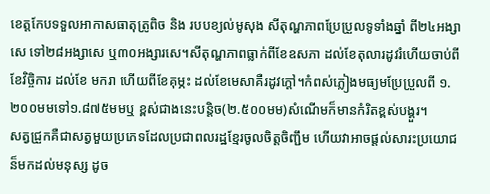ខេត្តកែបទទួលអាកាសធាតុត្រូពិច និង របបខ្យល់មូសុង សីតុណ្ហភាពប្រែប្រួលទូទាំងឆ្នាំ ពី២៤អង្សាសេ ទៅ២៨អង្សាសេ ឬ៣០អង្សារសេ។សីតុណ្ហភាពធ្លាក់ពីខែឧសភា ដល់ខែតុលារដូវរំហើយចាប់ពីខែវិច្ចិការ ដល់ខែ មករា ហើយពីខែគុម្ភះ ដល់ខែមេសាគឺរដូវក្ដៅ។កំពស់ភ្លៀងមធ្យមប្រែប្រួលពី ១.២០០មមទៅ១.៨៧៥មមឬ ខ្ពស់ជាងនេះបន្តិច(២.៥០០មម)សំណើមក៏មានកំរិតខ្ពស់បង្គួរ។
សត្វជ្រួកគឺជាសត្វមួយប្រភេទដែលប្រជាពលរដ្ឋខ្មែរចូលចិត្តចិញ្ជឹម ហើយវាអាចផ្ដល់សារះប្រយោជន៏មកដល់មនុស្ស ដូច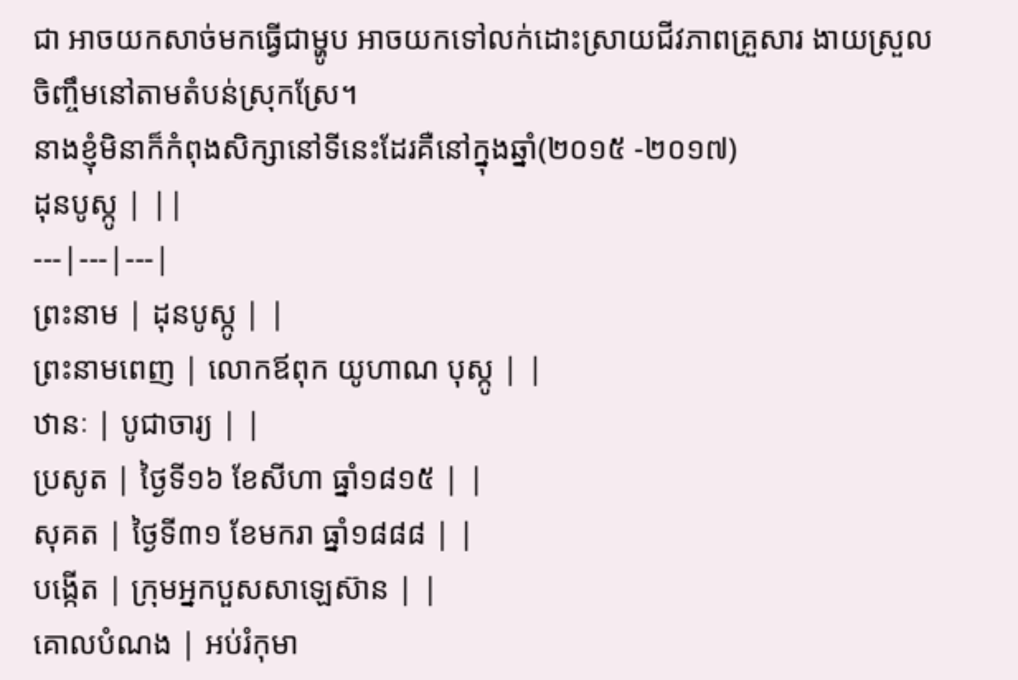ជា អាចយកសាច់មកធ្វើជាម្ហូប អាចយកទៅលក់ដោះស្រាយជីវភាពគ្រួសារ ងាយស្រួលចិញ្ចឹមនៅតាមតំបន់ស្រុកស្រែ។
នាងខ្ញុំមិនាក៏កំពុងសិក្សានៅទីនេះដែរគឺនៅក្នុងឆ្នាំ(២០១៥ -២០១៧)
ដុនបូស្កូ | ||
---|---|---|
ព្រះនាម | ដុនបូស្កូ | |
ព្រះនាមពេញ | លោកឪពុក យូហាណ បុស្កូ | |
ឋានៈ | បូជាចារ្យ | |
ប្រសូត | ថ្ងៃទី១៦ ខែសីហា ធ្នាំ១៨១៥ | |
សុគត | ថ្ងៃទី៣១ ខែមករា ធ្នាំ១៨៨៨ | |
បង្កើត | ក្រុមអ្នកបួសសាឡេស៊ាន | |
គោលបំណង | អប់រំកុមា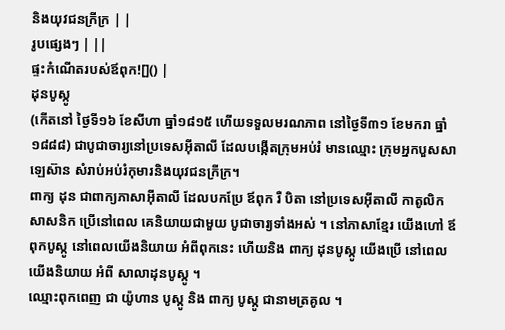និងយុវជនក្រីក្រ | |
រូបផ្សេងៗ | ||
ផ្ទះកំណើតរបស់ឪពុក![]() |
ដុនបូស្កូ
(កើតនៅ ថ្ងៃទី១៦ ខែសីហា ធ្នាំ១៨១៥ ហើយទទួលមរណភាព នៅថ្ងៃទី៣១ ខែមករា ធ្នាំ១៨៨៨) ជាបូជាចារ្យនៅប្រទេសអ៊ីតាលី ដែលបង្កើតក្រុមអប់រំ មានឈ្មោះ ក្រុមអ្នកបួសសាឡេស៊ាន សំរាប់អប់រំកុមារនិងយុវជនក្រីក្រ។
ពាក្យ ដុន ជាពាក្យភាសាអ៊ីតាលី ដែលបកប្រែ ឪពុក រឺ បិតា នៅប្រទេសអ៊ីតាលី កាតូលិកសាសនិក ប្រើនៅពេល គេនិយាយជាមួយ បូជាចារ្យទាំងអស់ ។ នៅភាសាខ្មែរ យើងហៅ ឪពុកបូស្កូ នៅពេលយើងនិយាយ អំពីពុកនេះ ហើយនិង ពាក្យ ដុនបូស្កូ យើងប្រើ នៅពេល យើងនិយាយ អំពី សាលាដុនបូស្កូ ។
ឈ្មោះពុកពេញ ជា យ៉ូហាន បូស្កូ និង ពាក្យ បូស្កូ ជានាមត្រគូល ។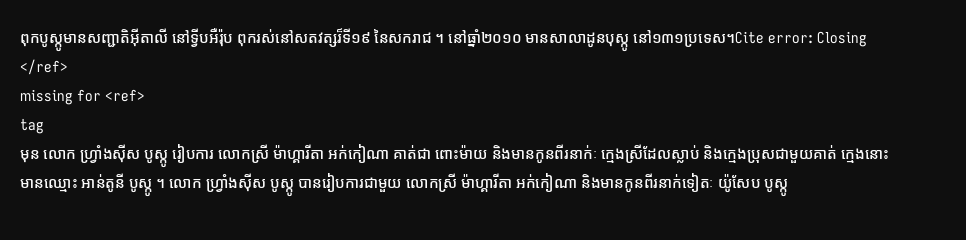ពុកបូស្កូមានសញ្ជាតិអ៊ីតាលី នៅទ្វីបអឺរ៉ុប ពុករស់នៅសតវត្សរ៏ទី១៩ នៃសករាជ ។ នៅធ្នាំ២០១០ មានសាលាដូនបុស្កូ នៅ១៣១ប្រទេស។Cite error: Closing </ref>
missing for <ref>
tag
មុន លោក ហ្រ្វាំងស៊ីស បូស្កូ រៀបការ លោកស្រី ម៉ាហ្គារីតា អក់កៀណា គាត់ជា ពោះម៉ាយ និងមានកូនពីរនាក់ៈ ក្មេងស្រីដែលស្លាប់ និងក្មេងប្រុសជាមួយគាត់ ក្មេងនោះមានឈ្មោះ អាន់តូនី បូស្កូ ។ លោក ហ្រ្វាំងស៊ីស បូស្កូ បានរៀបការជាមួយ លោកស្រី ម៉ាហ្គារីតា អក់កៀណា និងមានកូនពីរនាក់ទៀតៈ យ៉ូសែប បូស្កូ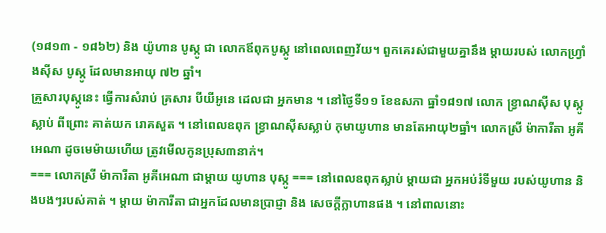(១៨១៣ - ១៨៦២) និង យ៉ូហាន បូស្កូ ជា លោកឪពុកបូស្កូ នៅពេលពេញវ័យ។ ពួកគេរស់ជាមួយគ្នានឹង ម្តាយរបស់ លោកហ្រ្វាំងស៊ីស បូស្កូ ដែលមានអាយុ ៧២ ឆ្នាំ។
គ្រួសារបុស្កូនេះ ធើ្វការសំរាប់ គ្រសារ បីយីអូនេ ដេលជា អ្នកមាន ។ នៅថ្ងៃទី១១ ខែឧសភា ធ្នាំ១៨១៧ លោក ខ្វ្រាណស៊ីស បុស្កូ ស្លាប់ ពីព្រោះ គាត់យក រោគសួត ។ នៅពេលឧពុក ខ្វ្រាណស៊ីសស្លាប់ កុមាយូហាន មានតែអាយុ២ធ្នាំ។ លោកស្រី ម៉ាការីតា អូគីអេណា ដូចមេម៉ាយហើយ ត្រូវមើលកូនប្រុស៣នាក់។
=== លោកស្រី ម៉ាការីតា អូគីអេណា ជាម្ដាយ យូហាន បុស្កូ === នៅពេលឧពុកស្លាប់ ម្ដាយជា អ្នកអប់រំទីមួយ របស់យូហាន និងបងៗរបស់គាត់ ។ ម្ដាយ ម៉ាការីតា ជាអ្នកដែលមានប្រាជ្ញា និង សេចក្ដីក្លាហានផង ។ នៅពាលនោះ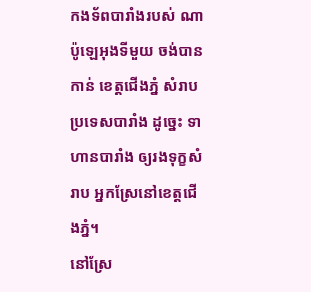កងទ័ពបារាំងរបស់ ណាប៉ូឡេអុងទីមួយ ចង់បានកាន់ ខេត្តជើងភ្នំ សំរាបប្រទេសបារាំង ដូច្នេះ ទាហានបារាំង ឲ្យរងទុក្ខសំរាប អ្នកស្រែនៅខេត្តជើងភ្នំ។
នៅស្រែ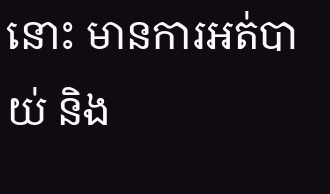នោះ មានការអត់បាយ់ និង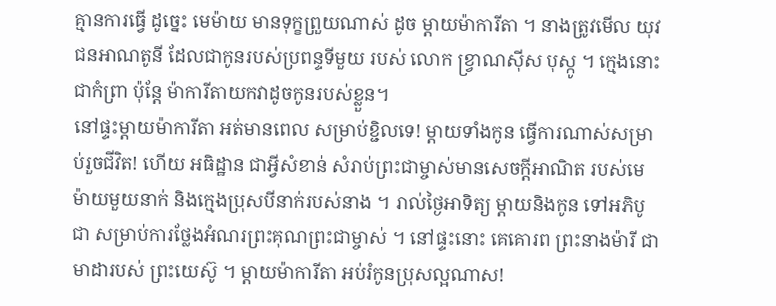គ្មានការធ្វើ ដូច្នេះ មេម៉ាយ មានទុក្ខព្រួយណាស់ ដូច ម្ដាយម៉ាការីតា ។ នាងត្រូវមើល យុវជនអាណតូនី ដែលជាកូនរបស់ប្រពន្ទទីមួយ របស់ លោក ខ្វ្រាណស៊ីស បុស្កូ ។ ក្មេងនោះជាកំព្រា ប៉ុន្តែ ម៉ាការីតាយកវាដូចកូនរបស់ខ្លួន។
នៅផ្ទះម្ដាយម៉ាការីតា អត់មានពេល សម្រាប់ខ្ជិលទេ! ម្ដាយទាំងកូន ធ្វើការណាស់សម្រាប់រួចជីវិត! ហើយ អធិដ្ឋាន ជាអី្វសំខាន់ សំរាប់ព្រះជាម្ចាស់មានសេចក្ដីអាណិត របស់មេម៉ាយមួយនាក់ និងក្មេងប្រុសបីនាក់របស់នាង ។ រាល់ថ្ងៃអាទិត្យ ម្ដាយនិងកូន ទៅអភិបូជា សម្រាប់ការថ្លែងអំណរព្រះគុណព្រះជាម្ចាស់ ។ នៅផ្ទះនោះ គេគោរព ព្រះនាងម៉ារី ជាមាដារបស់ ព្រះយេស៊ូ ។ ម្ដាយម៉ាការីតា អប់រំកូនប្រុសល្អណាស!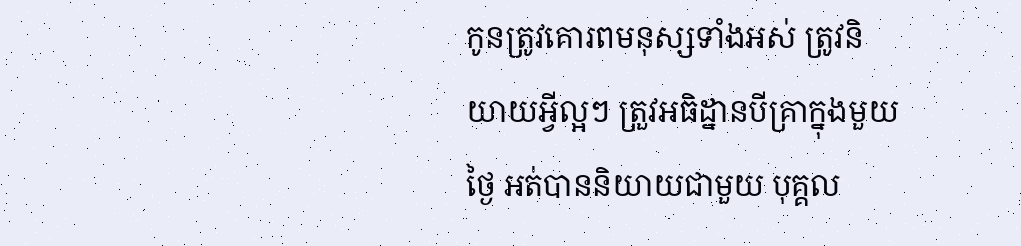កូនត្រូវគោរពមនុស្សទាំងអស់ ត្រូវនិយាយអី្វល្អៗ ត្រួវអធិដ្នានបីគ្រាក្នុងមួយថ្ងៃ អត់បាននិយាយជាមួយ បុគ្គល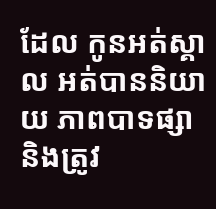ដែល កូនអត់ស្គាល អត់បាននិយាយ ភាពបាទផ្សា និងត្រូវ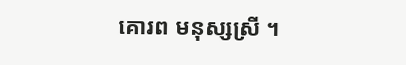គោរព មនុស្សស្រី ។